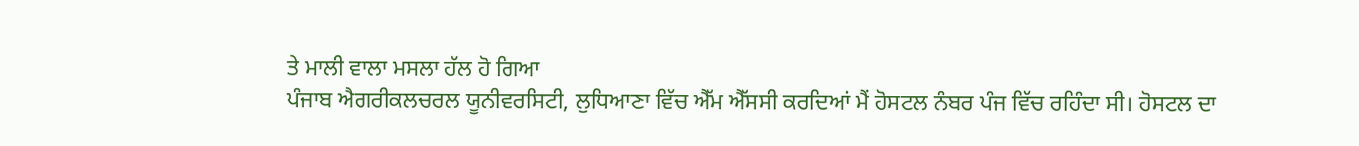ਤੇ ਮਾਲੀ ਵਾਲਾ ਮਸਲਾ ਹੱਲ ਹੋ ਗਿਆ
ਪੰਜਾਬ ਐਗਰੀਕਲਚਰਲ ਯੂਨੀਵਰਸਿਟੀ, ਲੁਧਿਆਣਾ ਵਿੱਚ ਐੱਮ ਐੱਸਸੀ ਕਰਦਿਆਂ ਮੈਂ ਹੋਸਟਲ ਨੰਬਰ ਪੰਜ ਵਿੱਚ ਰਹਿੰਦਾ ਸੀ। ਹੋਸਟਲ ਦਾ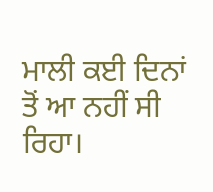ਮਾਲੀ ਕਈ ਦਿਨਾਂ ਤੋਂ ਆ ਨਹੀਂ ਸੀ ਰਿਹਾ।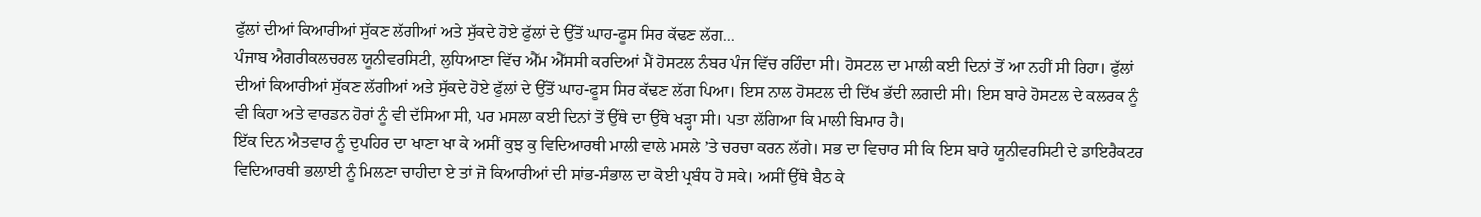ਫੁੱਲਾਂ ਦੀਆਂ ਕਿਆਰੀਆਂ ਸੁੱਕਣ ਲੱਗੀਆਂ ਅਤੇ ਸੁੱਕਦੇ ਹੋਏ ਫੁੱਲਾਂ ਦੇ ਉੱਤੋਂ ਘਾਹ-ਫੂਸ ਸਿਰ ਕੱਢਣ ਲੱਗ...
ਪੰਜਾਬ ਐਗਰੀਕਲਚਰਲ ਯੂਨੀਵਰਸਿਟੀ, ਲੁਧਿਆਣਾ ਵਿੱਚ ਐੱਮ ਐੱਸਸੀ ਕਰਦਿਆਂ ਮੈਂ ਹੋਸਟਲ ਨੰਬਰ ਪੰਜ ਵਿੱਚ ਰਹਿੰਦਾ ਸੀ। ਹੋਸਟਲ ਦਾ ਮਾਲੀ ਕਈ ਦਿਨਾਂ ਤੋਂ ਆ ਨਹੀਂ ਸੀ ਰਿਹਾ। ਫੁੱਲਾਂ ਦੀਆਂ ਕਿਆਰੀਆਂ ਸੁੱਕਣ ਲੱਗੀਆਂ ਅਤੇ ਸੁੱਕਦੇ ਹੋਏ ਫੁੱਲਾਂ ਦੇ ਉੱਤੋਂ ਘਾਹ-ਫੂਸ ਸਿਰ ਕੱਢਣ ਲੱਗ ਪਿਆ। ਇਸ ਨਾਲ ਹੋਸਟਲ ਦੀ ਦਿੱਖ ਭੱਦੀ ਲਗਦੀ ਸੀ। ਇਸ ਬਾਰੇ ਹੋਸਟਲ ਦੇ ਕਲਰਕ ਨੂੰ ਵੀ ਕਿਹਾ ਅਤੇ ਵਾਰਡਨ ਹੋਰਾਂ ਨੂੰ ਵੀ ਦੱਸਿਆ ਸੀ, ਪਰ ਮਸਲਾ ਕਈ ਦਿਨਾਂ ਤੋਂ ਉੱਥੇ ਦਾ ਉੱਥੇ ਖੜ੍ਹਾ ਸੀ। ਪਤਾ ਲੱਗਿਆ ਕਿ ਮਾਲੀ ਬਿਮਾਰ ਹੈ।
ਇੱਕ ਦਿਨ ਐਤਵਾਰ ਨੂੰ ਦੁਪਹਿਰ ਦਾ ਖਾਣਾ ਖਾ ਕੇ ਅਸੀਂ ਕੁਝ ਕੁ ਵਿਦਿਆਰਥੀ ਮਾਲੀ ਵਾਲੇ ਮਸਲੇ ’ਤੇ ਚਰਚਾ ਕਰਨ ਲੱਗੇ। ਸਭ ਦਾ ਵਿਚਾਰ ਸੀ ਕਿ ਇਸ ਬਾਰੇ ਯੂਨੀਵਰਸਿਟੀ ਦੇ ਡਾਇਰੈਕਟਰ ਵਿਦਿਆਰਥੀ ਭਲਾਈ ਨੂੰ ਮਿਲਣਾ ਚਾਹੀਦਾ ਏ ਤਾਂ ਜੋ ਕਿਆਰੀਆਂ ਦੀ ਸਾਂਭ-ਸੰਭਾਲ ਦਾ ਕੋਈ ਪ੍ਰਬੰਧ ਹੋ ਸਕੇ। ਅਸੀਂ ਉੱਥੇ ਬੈਠ ਕੇ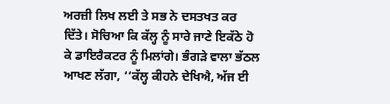ਅਰਜ਼ੀ ਲਿਖ ਲਈ ਤੇ ਸਭ ਨੇ ਦਸਤਖਤ ਕਰ ਦਿੱਤੇ। ਸੋਚਿਆ ਕਿ ਕੱਲ੍ਹ ਨੂੰ ਸਾਰੇ ਜਾਣੇ ਇਕੱਠੇ ਹੋ ਕੇ ਡਾਇਰੈਕਟਰ ਨੂੰ ਮਿਲਾਂਗੇ। ਭੰਗੜੇ ਵਾਲਾ ਭੱਠਲ ਆਖਣ ਲੱਗਾ, ‘‘ਕੱਲ੍ਹ ਕੀਹਨੇ ਦੇਖਿਐ, ਅੱਜ ਈ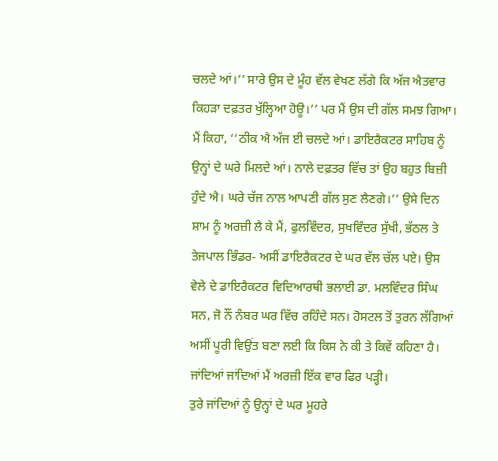ਚਲਦੇ ਆਂ।’’ ਸਾਰੇ ਉਸ ਦੇ ਮੂੰਹ ਵੱਲ ਵੇਖਣ ਲੱਗੇ ਕਿ ਅੱਜ ਐਤਵਾਰ ਕਿਹੜਾ ਦਫ਼ਤਰ ਖੁੱਲ੍ਹਿਆ ਹੋਊ।’’ ਪਰ ਮੈਂ ਉਸ ਦੀ ਗੱਲ ਸਮਝ ਗਿਆ। ਮੈਂ ਕਿਹਾ, ‘‘ਠੀਕ ਐ ਅੱਜ ਈ ਚਲਦੇ ਆਂ। ਡਾਇਰੈਕਟਰ ਸਾਹਿਬ ਨੂੰ ਉਨ੍ਹਾਂ ਦੇ ਘਰੇ ਮਿਲਦੇ ਆਂ। ਨਾਲੇ ਦਫ਼ਤਰ ਵਿੱਚ ਤਾਂ ਉਹ ਬਹੁਤ ਬਿਜ਼ੀ ਹੁੰਦੇ ਐ। ਘਰੇ ਚੱਜ ਨਾਲ ਆਪਣੀ ਗੱਲ ਸੁਣ ਲੈਣਗੇ।’’ ਉਸੇ ਦਿਨ ਸ਼ਾਮ ਨੂੰ ਅਰਜ਼ੀ ਲੈ ਕੇ ਮੈਂ, ਫੁਲਵਿੰਦਰ, ਸੁਖਵਿੰਦਰ ਸੁੱਖੀ, ਭੱਠਲ ਤੇ ਤੇਜਪਾਲ ਭਿੰਡਰ- ਅਸੀਂ ਡਾਇਰੈਕਟਰ ਦੇ ਘਰ ਵੱਲ ਚੱਲ ਪਏ। ਉਸ ਵੇਲੇ ਦੇ ਡਾਇਰੈਕਟਰ ਵਿਦਿਆਰਥੀ ਭਲਾਈ ਡਾ. ਮਲਵਿੰਦਰ ਸਿੰਘ ਸਨ, ਜੋ ਨੌਂ ਨੰਬਰ ਘਰ ਵਿੱਚ ਰਹਿੰਦੇ ਸਨ। ਹੋਸਟਲ ਤੋਂ ਤੁਰਨ ਲੱਗਿਆਂ ਅਸੀਂ ਪੂਰੀ ਵਿਉਂਤ ਬਣਾ ਲਈ ਕਿ ਕਿਸ ਨੇ ਕੀ ਤੇ ਕਿਵੇਂ ਕਹਿਣਾ ਹੈ। ਜਾਂਦਿਆਂ ਜਾਂਦਿਆਂ ਮੈਂ ਅਰਜ਼ੀ ਇੱਕ ਵਾਰ ਫਿਰ ਪੜ੍ਹੀ।
ਤੁਰੇ ਜਾਂਦਿਆਂ ਨੂੰ ਉਨ੍ਹਾਂ ਦੇ ਘਰ ਮੂਹਰੇ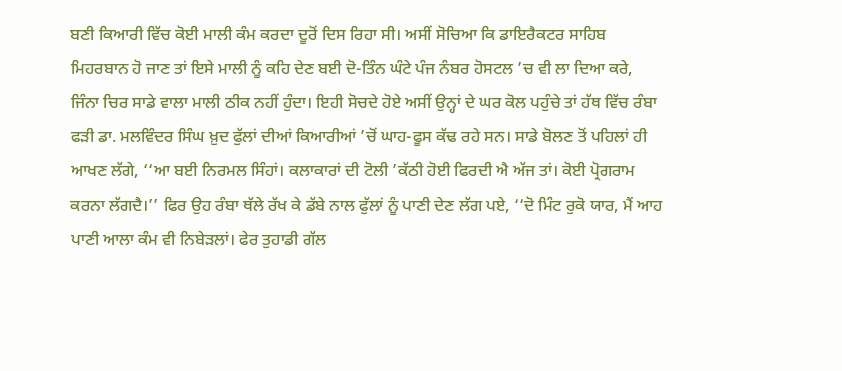ਬਣੀ ਕਿਆਰੀ ਵਿੱਚ ਕੋਈ ਮਾਲੀ ਕੰਮ ਕਰਦਾ ਦੂਰੋਂ ਦਿਸ ਰਿਹਾ ਸੀ। ਅਸੀਂ ਸੋਚਿਆ ਕਿ ਡਾਇਰੈਕਟਰ ਸਾਹਿਬ ਮਿਹਰਬਾਨ ਹੋ ਜਾਣ ਤਾਂ ਇਸੇ ਮਾਲੀ ਨੂੰ ਕਹਿ ਦੇਣ ਬਈ ਦੋ-ਤਿੰਨ ਘੰਟੇ ਪੰਜ ਨੰਬਰ ਹੋਸਟਲ ’ਚ ਵੀ ਲਾ ਦਿਆ ਕਰੇ, ਜਿੰਨਾ ਚਿਰ ਸਾਡੇ ਵਾਲਾ ਮਾਲੀ ਠੀਕ ਨਹੀਂ ਹੁੰਦਾ। ਇਹੀ ਸੋਚਦੇ ਹੋਏ ਅਸੀਂ ਉਨ੍ਹਾਂ ਦੇ ਘਰ ਕੋਲ ਪਹੁੰਚੇ ਤਾਂ ਹੱਥ ਵਿੱਚ ਰੰਬਾ ਫੜੀ ਡਾ. ਮਲਵਿੰਦਰ ਸਿੰਘ ਖ਼ੁਦ ਫੁੱਲਾਂ ਦੀਆਂ ਕਿਆਰੀਆਂ ’ਚੋਂ ਘਾਹ-ਫੂਸ ਕੱਢ ਰਹੇ ਸਨ। ਸਾਡੇ ਬੋਲਣ ਤੋਂ ਪਹਿਲਾਂ ਹੀ ਆਖਣ ਲੱਗੇ, ‘‘ਆ ਬਈ ਨਿਰਮਲ ਸਿੰਹਾਂ। ਕਲਾਕਾਰਾਂ ਦੀ ਟੋਲੀ ’ਕੱਠੀ ਹੋਈ ਫਿਰਦੀ ਐ ਅੱਜ ਤਾਂ। ਕੋਈ ਪ੍ਰੋਗਰਾਮ ਕਰਨਾ ਲੱਗਦੈ।’’ ਫਿਰ ਉਹ ਰੰਬਾ ਥੱਲੇ ਰੱਖ ਕੇ ਡੱਬੇ ਨਾਲ ਫੁੱਲਾਂ ਨੂੰ ਪਾਣੀ ਦੇਣ ਲੱਗ ਪਏ, ‘‘ਦੋ ਮਿੰਟ ਰੁਕੋ ਯਾਰ, ਮੈਂ ਆਹ ਪਾਣੀ ਆਲਾ ਕੰਮ ਵੀ ਨਿਬੇੜਲਾਂ। ਫੇਰ ਤੁਹਾਡੀ ਗੱਲ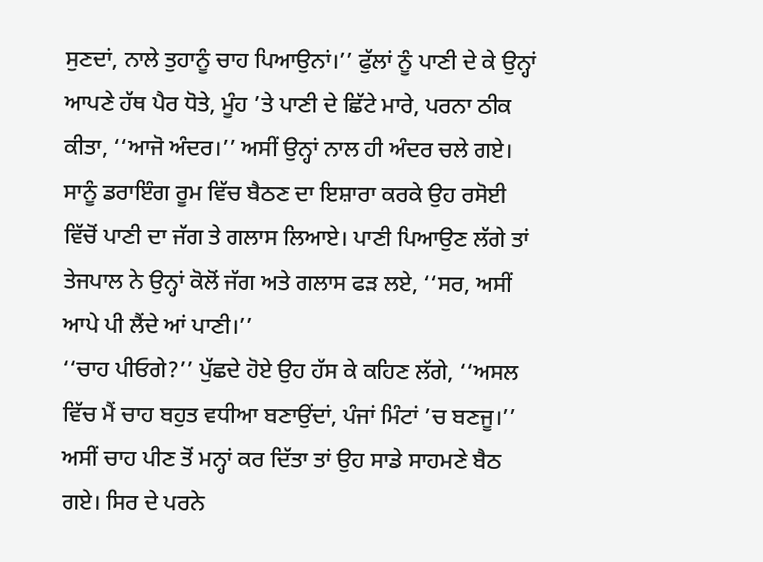ਸੁਣਦਾਂ, ਨਾਲੇ ਤੁਹਾਨੂੰ ਚਾਹ ਪਿਆਉਨਾਂ।’’ ਫੁੱਲਾਂ ਨੂੰ ਪਾਣੀ ਦੇ ਕੇ ਉਨ੍ਹਾਂ ਆਪਣੇ ਹੱਥ ਪੈਰ ਧੋਤੇ, ਮੂੰਹ ’ਤੇ ਪਾਣੀ ਦੇ ਛਿੱਟੇ ਮਾਰੇ, ਪਰਨਾ ਠੀਕ ਕੀਤਾ, ‘‘ਆਜੋ ਅੰਦਰ।’’ ਅਸੀਂ ਉਨ੍ਹਾਂ ਨਾਲ ਹੀ ਅੰਦਰ ਚਲੇ ਗਏ। ਸਾਨੂੰ ਡਰਾਇੰਗ ਰੂਮ ਵਿੱਚ ਬੈਠਣ ਦਾ ਇਸ਼ਾਰਾ ਕਰਕੇ ਉਹ ਰਸੋਈ ਵਿੱਚੋਂ ਪਾਣੀ ਦਾ ਜੱਗ ਤੇ ਗਲਾਸ ਲਿਆਏ। ਪਾਣੀ ਪਿਆਉਣ ਲੱਗੇ ਤਾਂ ਤੇਜਪਾਲ ਨੇ ਉਨ੍ਹਾਂ ਕੋਲੋਂ ਜੱਗ ਅਤੇ ਗਲਾਸ ਫੜ ਲਏ, ‘‘ਸਰ, ਅਸੀਂ ਆਪੇ ਪੀ ਲੈਂਦੇ ਆਂ ਪਾਣੀ।’’
‘‘ਚਾਹ ਪੀਓਗੇ?’’ ਪੁੱਛਦੇ ਹੋਏ ਉਹ ਹੱਸ ਕੇ ਕਹਿਣ ਲੱਗੇ, ‘‘ਅਸਲ ਵਿੱਚ ਮੈਂ ਚਾਹ ਬਹੁਤ ਵਧੀਆ ਬਣਾਉਂਦਾਂ, ਪੰਜਾਂ ਮਿੰਟਾਂ ’ਚ ਬਣਜੂ।’’ ਅਸੀਂ ਚਾਹ ਪੀਣ ਤੋਂ ਮਨ੍ਹਾਂ ਕਰ ਦਿੱਤਾ ਤਾਂ ਉਹ ਸਾਡੇ ਸਾਹਮਣੇ ਬੈਠ ਗਏ। ਸਿਰ ਦੇ ਪਰਨੇ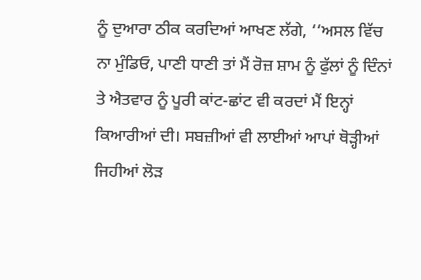ਨੂੰ ਦੁਆਰਾ ਠੀਕ ਕਰਦਿਆਂ ਆਖਣ ਲੱਗੇ, ‘‘ਅਸਲ ਵਿੱਚ ਨਾ ਮੁੰਡਿਓ, ਪਾਣੀ ਧਾਣੀ ਤਾਂ ਮੈਂ ਰੋਜ਼ ਸ਼ਾਮ ਨੂੰ ਫੁੱਲਾਂ ਨੂੰ ਦਿੰਨਾਂ ਤੇ ਐਤਵਾਰ ਨੂੰ ਪੂਰੀ ਕਾਂਟ-ਛਾਂਟ ਵੀ ਕਰਦਾਂ ਮੈਂ ਇਨ੍ਹਾਂ ਕਿਆਰੀਆਂ ਦੀ। ਸਬਜ਼ੀਆਂ ਵੀ ਲਾਈਆਂ ਆਪਾਂ ਥੋੜ੍ਹੀਆਂ ਜਿਹੀਆਂ ਲੋੜ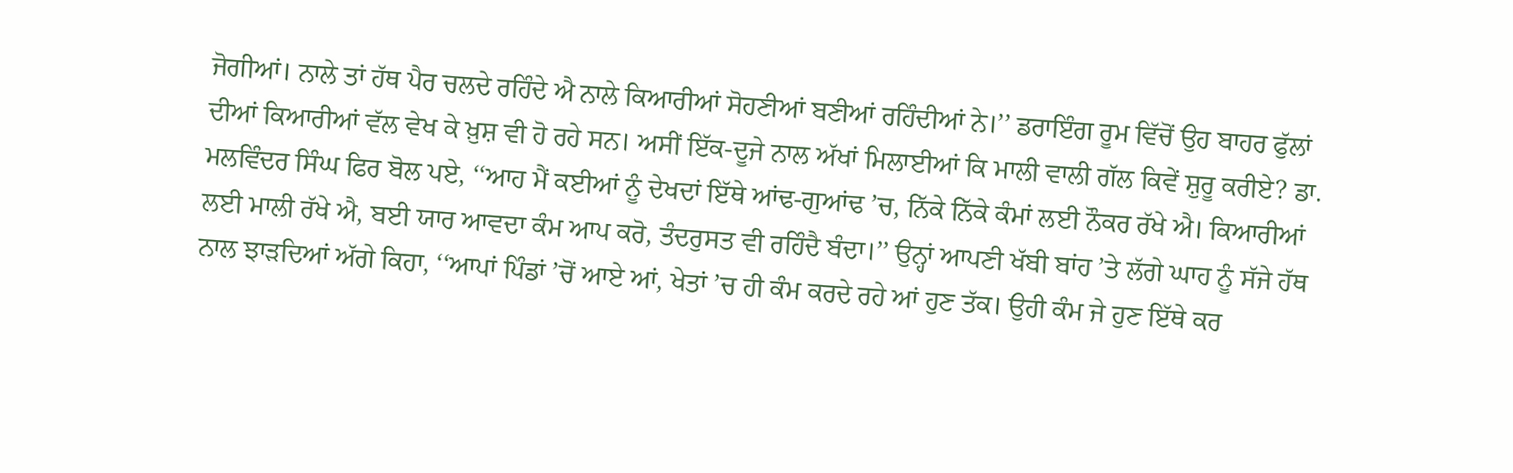ਜੋਗੀਆਂ। ਨਾਲੇ ਤਾਂ ਹੱਥ ਪੈਰ ਚਲਦੇ ਰਹਿੰਦੇ ਐ ਨਾਲੇ ਕਿਆਰੀਆਂ ਸੋਹਣੀਆਂ ਬਣੀਆਂ ਰਹਿੰਦੀਆਂ ਨੇ।’’ ਡਰਾਇੰਗ ਰੂਮ ਵਿੱਚੋਂ ਉਹ ਬਾਹਰ ਫੁੱਲਾਂ ਦੀਆਂ ਕਿਆਰੀਆਂ ਵੱਲ ਵੇਖ ਕੇ ਖ਼ੁਸ਼ ਵੀ ਹੋ ਰਹੇ ਸਨ। ਅਸੀਂ ਇੱਕ-ਦੂਜੇ ਨਾਲ ਅੱਖਾਂ ਮਿਲਾਈਆਂ ਕਿ ਮਾਲੀ ਵਾਲੀ ਗੱਲ ਕਿਵੇਂ ਸ਼ੁਰੂ ਕਰੀਏ? ਡਾ. ਮਲਵਿੰਦਰ ਸਿੰਘ ਫਿਰ ਬੋਲ ਪਏ, ‘‘ਆਹ ਮੈਂ ਕਈਆਂ ਨੂੰ ਦੇਖਦਾਂ ਇੱਥੇ ਆਂਢ-ਗੁਆਂਢ ’ਚ, ਨਿੱਕੇ ਨਿੱਕੇ ਕੰਮਾਂ ਲਈ ਨੌਕਰ ਰੱਖੇ ਐ। ਕਿਆਰੀਆਂ ਲਈ ਮਾਲੀ ਰੱਖੇ ਐ, ਬਈ ਯਾਰ ਆਵਦਾ ਕੰਮ ਆਪ ਕਰੋ, ਤੰਦਰੁਸਤ ਵੀ ਰਹਿੰਦੈ ਬੰਦਾ।’’ ਉਨ੍ਹਾਂ ਆਪਣੀ ਖੱਬੀ ਬਾਂਹ ’ਤੇ ਲੱਗੇ ਘਾਹ ਨੂੰ ਸੱਜੇ ਹੱਥ ਨਾਲ ਝਾੜਦਿਆਂ ਅੱਗੇ ਕਿਹਾ, ‘‘ਆਪਾਂ ਪਿੰਡਾਂ ’ਚੋਂ ਆਏ ਆਂ, ਖੇਤਾਂ ’ਚ ਹੀ ਕੰਮ ਕਰਦੇ ਰਹੇ ਆਂ ਹੁਣ ਤੱਕ। ਉਹੀ ਕੰਮ ਜੇ ਹੁਣ ਇੱਥੇ ਕਰ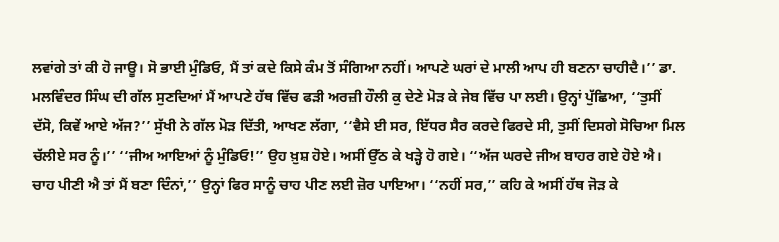ਲਵਾਂਗੇ ਤਾਂ ਕੀ ਹੋ ਜਾਊ। ਸੋ ਭਾਈ ਮੁੰਡਿਓ, ਮੈਂ ਤਾਂ ਕਦੇ ਕਿਸੇ ਕੰਮ ਤੋਂ ਸੰਗਿਆ ਨਹੀਂ। ਆਪਣੇ ਘਰਾਂ ਦੇ ਮਾਲੀ ਆਪ ਹੀ ਬਣਨਾ ਚਾਹੀਦੈ।’’ ਡਾ. ਮਲਵਿੰਦਰ ਸਿੰਘ ਦੀ ਗੱਲ ਸੁਣਦਿਆਂ ਮੈਂ ਆਪਣੇ ਹੱਥ ਵਿੱਚ ਫੜੀ ਅਰਜ਼ੀ ਹੌਲੀ ਕੁ ਦੇਣੇ ਮੋੜ ਕੇ ਜੇਬ ਵਿੱਚ ਪਾ ਲਈ। ਉਨ੍ਹਾਂ ਪੁੱਛਿਆ, ‘‘ਤੁਸੀਂ ਦੱਸੋ, ਕਿਵੇਂ ਆਏ ਅੱਜ?’’ ਸੁੱਖੀ ਨੇ ਗੱਲ ਮੋੜ ਦਿੱਤੀ, ਆਖਣ ਲੱਗਾ, ‘‘ਵੈਸੇ ਈ ਸਰ, ਇੱਧਰ ਸੈਰ ਕਰਦੇ ਫਿਰਦੇ ਸੀ, ਤੁਸੀਂ ਦਿਸਗੇ ਸੋਚਿਆ ਮਿਲ ਚੱਲੀਏ ਸਰ ਨੂੰ।’’ ‘‘ਜੀਅ ਆਇਆਂ ਨੂੰ ਮੁੰਡਿਓ!’’ ਉਹ ਖ਼ੁਸ਼ ਹੋਏ। ਅਸੀਂ ਉੱਠ ਕੇ ਖੜ੍ਹੇ ਹੋ ਗਏ। ‘‘ਅੱਜ ਘਰਦੇ ਜੀਅ ਬਾਹਰ ਗਏ ਹੋਏ ਐ। ਚਾਹ ਪੀਣੀ ਐ ਤਾਂ ਮੈਂ ਬਣਾ ਦਿੰਨਾਂ,’’ ਉਨ੍ਹਾਂ ਫਿਰ ਸਾਨੂੰ ਚਾਹ ਪੀਣ ਲਈ ਜ਼ੋਰ ਪਾਇਆ। ‘‘ਨਹੀਂ ਸਰ,’’ ਕਹਿ ਕੇ ਅਸੀਂ ਹੱਥ ਜੋੜ ਕੇ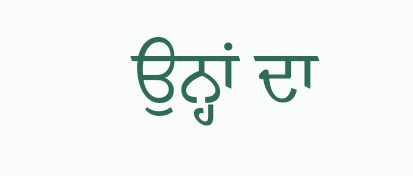ਉਨ੍ਹਾਂ ਦਾ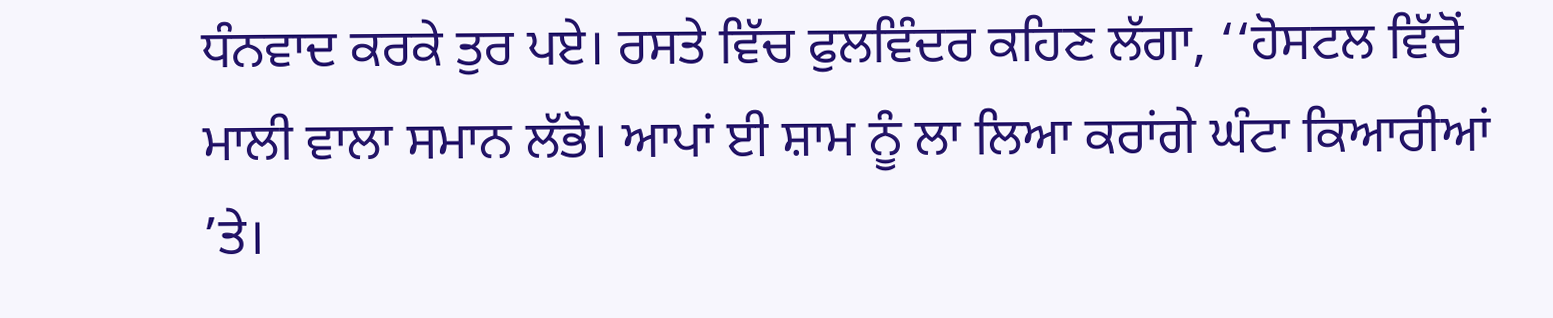ਧੰਨਵਾਦ ਕਰਕੇ ਤੁਰ ਪਏ। ਰਸਤੇ ਵਿੱਚ ਫੁਲਵਿੰਦਰ ਕਹਿਣ ਲੱਗਾ, ‘‘ਹੋਸਟਲ ਵਿੱਚੋਂ ਮਾਲੀ ਵਾਲਾ ਸਮਾਨ ਲੱਭੋ। ਆਪਾਂ ਈ ਸ਼ਾਮ ਨੂੰ ਲਾ ਲਿਆ ਕਰਾਂਗੇ ਘੰਟਾ ਕਿਆਰੀਆਂ ’ਤੇ।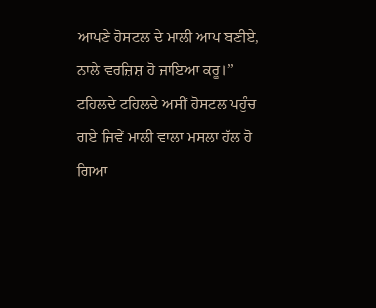ਆਪਣੇ ਹੋਸਟਲ ਦੇ ਮਾਲੀ ਆਪ ਬਣੀਏ, ਨਾਲੇ ਵਰਜ਼ਿਸ਼ ਹੋ ਜਾਇਆ ਕਰੂ।’’ ਟਹਿਲਦੇ ਟਹਿਲਦੇ ਅਸੀਂ ਹੋਸਟਲ ਪਹੁੰਚ ਗਏ ਜਿਵੇਂ ਮਾਲੀ ਵਾਲਾ ਮਸਲਾ ਹੱਲ ਹੋ ਗਿਆ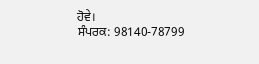ਹੋਵੇ।
ਸੰਪਰਕ: 98140-78799